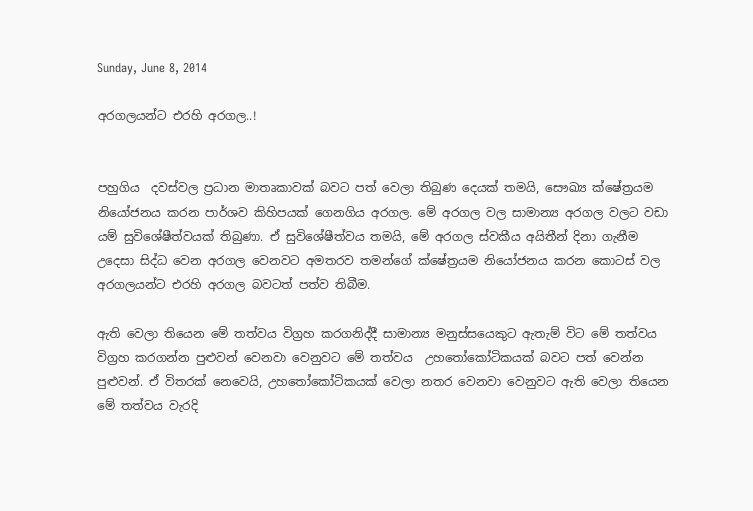Sunday, June 8, 2014

අරගලයන්ට එරහි අරගල..!


පහුගිය  දවස්වල ප්‍රධාන මාතෘකාවක් බවට පත් වෙලා තිබුණ දෙයක් තමයි, සෞඛ්‍ය ක්ෂේත්‍රයම නියෝජනය කරන පාර්ශව කිහිපයක් ගෙනගිය අරගල. මේ අරගල වල සාමාන්‍ය අරගල වලට වඩා යම් සුවිශේෂීත්වයක් තිබුණා. ඒ සුවිශේෂීත්වය තමයි, මේ අරගල ස්වකීය අයිතීන් දිනා ගැනීම උදෙසා සිද්ධ වෙන අරගල වෙනවට අමතරව තමන්ගේ ක්ෂේත්‍රයම නියෝජනය කරන කොටස් වල අරගලයන්ට එරහි අරගල බවටත් පත්ව තිබීම.

ඇති වෙලා තියෙන මේ තත්වය විග්‍රහ කරගනිද්දී සාමාන්‍ය මනුස්සයෙකුට ඇතැම් විට මේ තත්වය විග්‍රහ කරගන්න පුළුවන් වෙනවා වෙනුවට මේ තත්වය  උහතෝකෝටිකයක් බවට පත් වෙන්න පුළුවන්. ඒ විතරක් නෙවෙයි, උහතෝකෝටිකයක් වෙලා නතර වෙනවා වෙනුවට ඇති වෙලා තියෙන මේ තත්වය වැරදි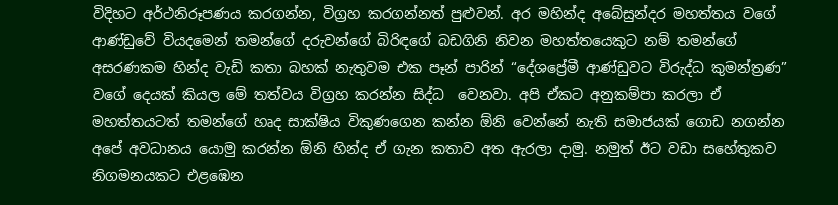විදිහට අර්ථනිරූපණය කරගන්න, විග්‍රහ කරගන්නත් පුළුවන්. අර මහින්ද අබේසුන්දර මහත්තය වගේ ආණ්ඩුවේ වියදමෙන් තමන්ගේ දරුවන්ගේ බිරිඳගේ බඩගිනි නිවන මහත්තයෙකුට නම් තමන්ගේ අසරණකම හින්ද වැඩි කතා බහක් නැතුවම එක පෑන් පාරින් “දේශප්‍රේමී ආණ්ඩුවට විරුද්ධ කුමන්ත්‍රණ” වගේ දෙයක් කියල මේ තත්වය විග්‍රහ කරන්න සිද්ධ  වෙනවා. අපි ඒකට අනුකම්පා කරලා ඒ මහත්තයටත් තමන්ගේ හෘද සාක්ෂිය විකුණගෙන කන්න ඕනි වෙන්නේ නැති සමාජයක් ගොඩ නගන්න අපේ අවධානය යොමු කරන්න ඕනි හින්ද ඒ ගැන කතාව අත ඇරලා දාමු. නමුත් ඊට වඩා සහේතුකව නිගමනයකට එළඹෙන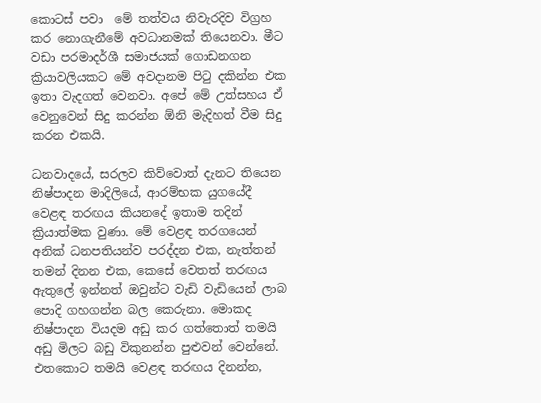කොටස් පවා  මේ තත්වය නිවැරදිව විග්‍රහ කර නොගැනීමේ අවධානමක් තියෙනවා. මීට වඩා පරමාදර්ශී සමාජයක් ගොඩනගන ක්‍රියාවලියකට මේ අවදානම පිටු දකින්න එක ඉතා වැදගත් වෙනවා. අපේ මේ උත්සහය ඒ වෙනුවෙන් සිදු කරන්න ඕනි මැදිහත් වීම සිදු කරන එකයි.

ධනවාදයේ, සරලව කිව්වොත් දැනට තියෙන නිෂ්පාදන මාදිලියේ, ආරම්භක යුගයේදී වෙළඳ තරඟය කියනදේ ඉතාම තදින් ක්‍රියාත්මක වුණා. මේ වෙළඳ තරගයෙන් අනික් ධනපතියන්ව පරද්දන එක, නැත්තන් තමන් දිනන එක, කෙසේ වෙතත් තරඟය ඇතුලේ ඉන්නත් ඔවුන්ට වැඩි වැඩියෙන් ලාබ පොදි ගහගන්න බල කෙරුනා. මොකද නිෂ්පාදන වියදම අඩු කර ගත්තොත් තමයි අඩු මිලට බඩු විකුනන්න පුළුවන් වෙන්නේ. එතකොට තමයි වෙළඳ තරඟය දිනන්න,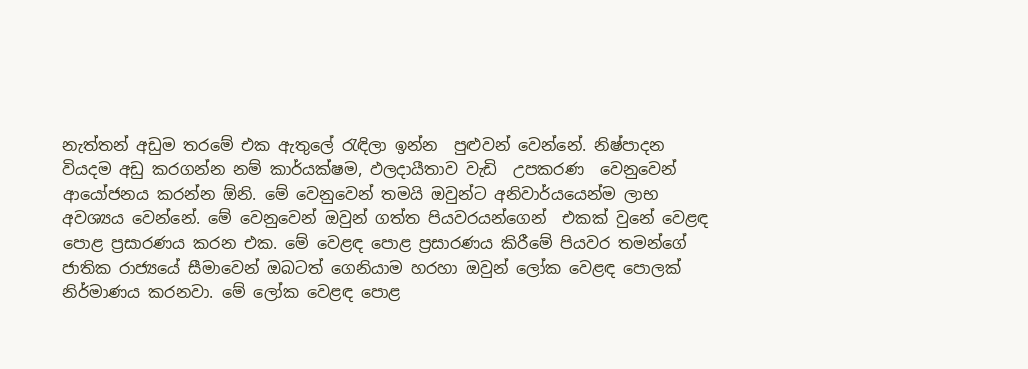නැත්තන් අඩුම තරමේ එක ඇතුලේ රැඳිලා ඉන්න  පුළුවන් වෙන්නේ. නිෂ්පාදන වියදම අඩු කරගන්න නම් කාර්යක්ෂම, ඵලදායීතාව වැඩි  උපකරණ  වෙනුවෙන් ආයෝජනය කරන්න ඕනි. මේ වෙනුවෙන් තමයි ඔවුන්ට අනිවාර්යයෙන්ම ලාභ අවශ්‍යය වෙන්නේ. මේ වෙනුවෙන් ඔවුන් ගත්ත පියවරයන්ගෙන්  එකක් වුනේ වෙළඳ පොළ ප්‍රසාරණය කරන එක. මේ වෙළඳ පොළ ප්‍රසාරණය කිරීමේ පියවර තමන්ගේ ජාතික රාජ්‍යයේ සීමාවෙන් ඔබටත් ගෙනියාම හරහා ඔවුන් ලෝක වෙළඳ පොලක් නිර්මාණය කරනවා. මේ ලෝක වෙළඳ පොළ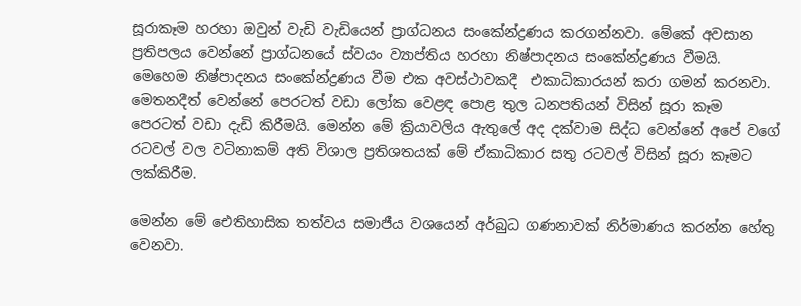සූරාකෑම හරහා ඔවුන් වැඩි වැඩියෙන් ප්‍රාග්ධනය සංකේන්ද්‍රණය කරගන්නවා. මේකේ අවසාන ප්‍රතිපලය වෙන්නේ ප්‍රාග්ධනයේ ස්වයං ව්‍යාප්තිය හරහා නිෂ්පාදනය සංකේන්ද්‍රණය වීමයි. මෙහෙම නිෂ්පාදනය සංකේන්ද්‍රණය වීම එක අවස්ථාවකදී  එකාධිකාරයන් කරා ගමන් කරනවා. මෙතනදීත් වෙන්නේ පෙරටත් වඩා ලෝක වෙළඳ පොළ තුල ධනපතියන් විසින් සූරා කෑම පෙරටත් වඩා දැඩි කිරීමයි. මෙන්න මේ ක්‍රියාවලිය ඇතුලේ අද දක්වාම සිද්ධ වෙන්නේ අපේ වගේ රටවල් වල වටිනාකම් අති විශාල ප්‍රතිශතයක් මේ ඒකාධිකාර සතු රටවල් විසින් සූරා කෑමට ලක්කිරීම.

මෙන්න මේ ඓතිහාසික තත්වය සමාජීය වශයෙන් අර්බුධ ගණනාවක් නිර්මාණය කරන්න හේතු වෙනවා.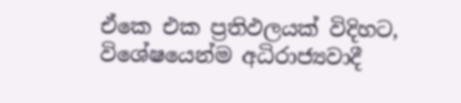ඒකෙ එක ප්‍රතිඵලයක් විදිහට, විශේෂයෙන්ම අධිරාජ්‍යවාදී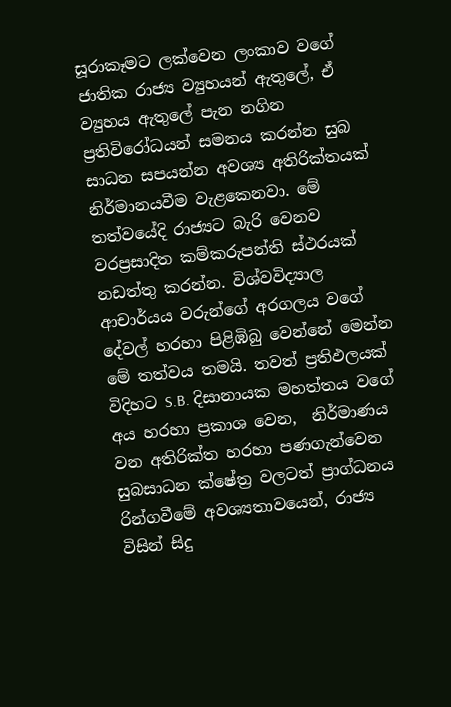සූරාකෑමට ලක්වෙන ලංකාව වගේ ජාතික රාජ්‍ය ව්‍යුහයන් ඇතුලේ, ඒ ව්‍යුහය ඇතුලේ පැන නගින ප්‍රතිවිරෝධයන් සමනය කරන්න සුබ සාධන සපයන්න අවශ්‍ය අතිරික්තයක් නිර්මානයවීම වැළකෙනවා. මේ තත්වයේදි රාජ්‍යට බැරි වෙනව වරප්‍රසාදිත කම්කරුපන්ති ස්ථරයක් නඩත්තු කරන්න. විශ්වවිද්‍යාල ආචාර්යය වරුන්ගේ අරගලය වගේ දේවල් හරහා පිළිඹිබු වෙන්නේ මෙන්න මේ තත්වය තමයි. තවත් ප්‍රතිඵලයක් විදිහට S.B. දිසානායක මහත්තය වගේ අය හරහා ප්‍රකාශ වෙන,  නිර්මාණය වන අතිරික්ත හරහා පණගැන්වෙන සුබසාධන ක්ෂේත්‍ර වලටත් ප්‍රාග්ධනය රින්ගවීමේ අවශ්‍යතාවයෙන්, රාජ්‍ය විසින් සිදු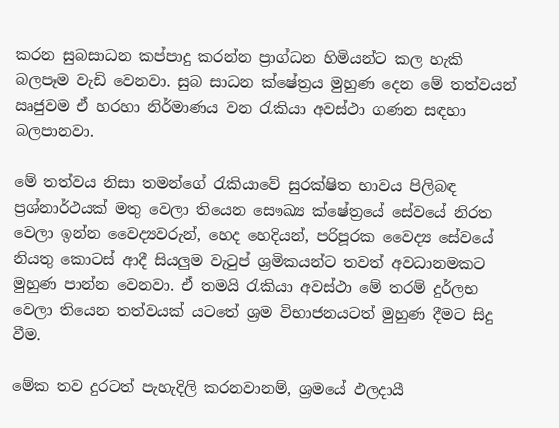කරන සුබසාධන කප්පාදු කරන්න ප්‍රාග්ධන හිමියන්ට කල හැකි බලපෑම වැඩි වෙනවා. සුබ සාධන ක්ෂේත්‍රය මුහුණ දෙන මේ තත්වයන් ඍජුවම ඒ හරහා නිර්මාණය වන රැකියා අවස්ථා ගණන සඳහා බලපානවා.

මේ තත්වය නිසා තමන්ගේ රැකියාවේ සුරක්ෂිත භාවය පිලිබඳ ප්‍රශ්නාර්ථයක් මතු වෙලා තියෙන සෞඛ්‍ය ක්ෂේත්‍රයේ සේවයේ නිරත වෙලා ඉන්න වෛද්‍යවරුන්, හෙද හෙදියන්, පරිපූරක වෛද්‍ය සේවයේ නියතු කොටස් ආදී සියලුම වැටුප් ශ්‍රමිකයන්ට තවත් අවධානමකට මුහුණ පාන්න වෙනවා. ඒ තමයි රැකියා අවස්ථා මේ තරම් දුර්ලභ වෙලා තියෙන තත්වයක් යටතේ ශ්‍රම විභාජනයටත් මුහුණ දීමට සිදු වීම.

මේක තව දුරටත් පැහැදිලි කරනවානම්, ශ්‍රමයේ ඵලදායී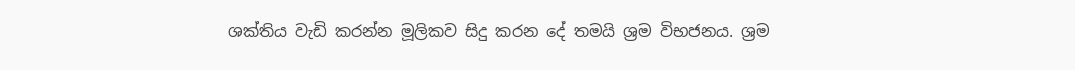ශක්තිය වැඩි කරන්න මූලිකව සිදු කරන දේ තමයි ශ්‍රම විභජනය. ශ්‍රම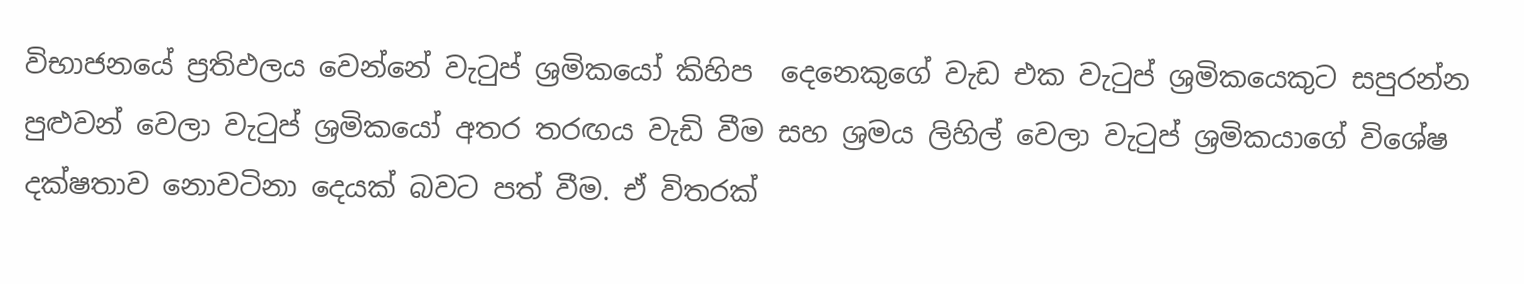විභාජනයේ ප්‍රතිඵලය වෙන්නේ වැටුප් ශ්‍රමිකයෝ කිහිප  දෙනෙකුගේ වැඩ එක වැටුප් ශ්‍රමිකයෙකුට සපුරන්න පුළුවන් වෙලා වැටුප් ශ්‍රමිකයෝ අතර තරඟය වැඩි වීම සහ ශ්‍රමය ලිහිල් වෙලා වැටුප් ශ්‍රමිකයාගේ විශේෂ දක්ෂතාව නොවටිනා දෙයක් බවට පත් වීම. ඒ විතරක්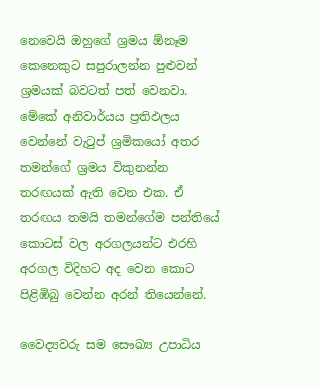නෙවෙයි ඔහුගේ ශ්‍රමය ඕනෑම කෙනෙකුට සපුරාලන්න පුළුවන් ශ්‍රමයක් බවටත් පත් වෙනවා. මේකේ අනිවාර්යය ප්‍රතිඵලය වෙන්නේ වැටුප් ශ්‍රමිකයෝ අතර තමන්ගේ ශ්‍රමය විකුනන්න තරඟයක් ඇති වෙන එක. ඒ තරඟය තමයි තමන්ගේම පන්තියේ කොටස් වල අරගලයන්ට එරහි අරගල විදිහට අද වෙන කොට පිළිඹිබු වෙන්න අරන් තියෙන්නේ.

වෛද්‍යවරු සම සෞඛ්‍ය උපාධිය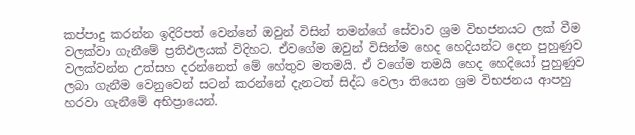කප්පාදු කරන්න ඉදිරිපත් වෙන්නේ ඔවුන් විසින් තමන්ගේ සේවාව ශ්‍රම විභජනයට ලක් වීම වලක්වා ගැනීමේ ප්‍රතිඵලයක් විදිහට. ඒවගේම ඔවුන් විසින්ම හෙද හෙදියන්ට දෙන පුහුණුව වලක්වන්න උත්සහ දරන්නෙත් මේ හේතුව මතමයි. ඒ වගේම තමයි හෙද හෙදියෝ පුහුණුව ලබා ගැනීම වෙනුවෙන් සටන් කරන්නේ දැනටත් සිද්ධ වෙලා තියෙන ශ්‍රම විභජනය ආපහු හරවා ගැනීමේ අභිප්‍රායෙන්.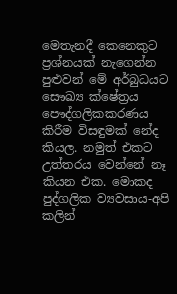මෙතැනදී කෙනෙකුට ප්‍රශ්නයක් නැගෙන්න පුළුවන් මේ අර්බුධයට සෞඛ්‍ය ක්ෂේත්‍රය පෞද්ගලිකකරණය කිරීම විසඳුමක් නේද කියල. නමුත් එකට උත්තරය වෙන්නේ නෑ කියන එක. මොකද පුද්ගලික ව්‍යවසාය-අපි කලින්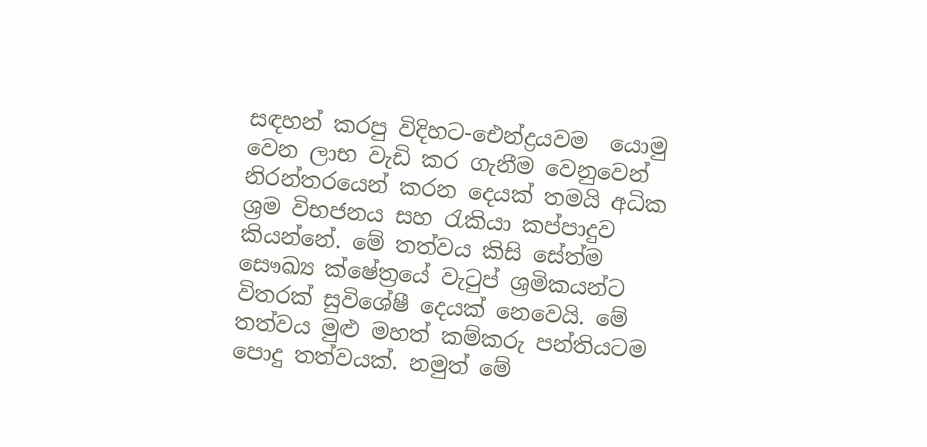සඳහන් කරපු විදිහට-ඓන්ද්‍රයවම  යොමු වෙන ලාභ වැඩි කර ගැනීම වෙනුවෙන් නිරන්තරයෙන් කරන දෙයක් තමයි අධික ශ්‍රම විභජනය සහ රැකියා කප්පාදුව කියන්නේ. මේ තත්වය කිසි සේත්ම සෞඛ්‍ය ක්ෂේත්‍රයේ වැටුප් ශ්‍රමිකයන්ට විතරක් සුවිශේෂී දෙයක් නෙවෙයි. මේ තත්වය මුළු මහත් කම්කරු පන්තියටම පොදු තත්වයක්. නමුත් මේ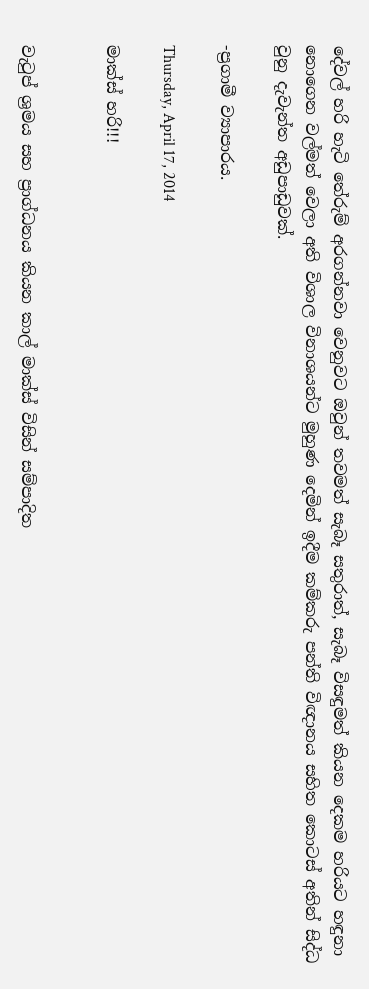දේවල් හරි හැටි තේරුම් අරගන්නවා වෙනුවට ඔවුන් තවමත් සැබෑ සතුරාත්, සැබෑ විසඳුමත් කියන දෙකම හරියට හඳුනා නොගෙන වල්මත් වෙලා අති විශාල විනාශයන්ට මුහුණ දෙමින් ඉදීම කම්කරු පන්ති විඥානය සහිත කොටස් අතින් සිද්ධ වුනු දැවැන්ත අඩුපාඩුවක්.

-ප්‍රගාමී ව්‍යාපාරය.

Thursday, April 17, 2014

මාක්ස් හරි!!!


වැටුප් ශ්‍රමය සහ ප්‍රාග්ධනය කියන කාල් මාක්ස් විසින් සම්පාදිත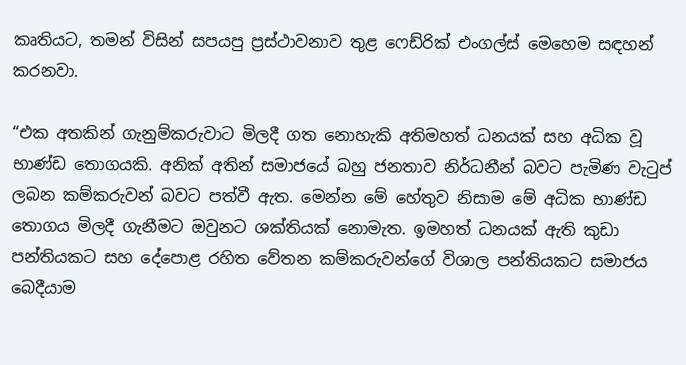කෘතියට, තමන් විසින් සපයපු ප්‍රස්ථාවනාව තුළ ෆෙඩ්රික් එංගල්ස් මෙහෙම සඳහන් කරනවා.

“එක අතකින් ගැනුම්කරුවාට මිලදී ගත නොහැකි අතිමහත් ධනයක් සහ අධික වූ භාණ්ඩ තොගයකි. අනික් අතින් සමාජයේ බහු ජනතාව නිර්ධනීන් බවට පැමිණ වැටුප් ලබන කම්කරුවන් බවට පත්වී ඇත. මෙන්න මේ හේතුව නිසාම මේ අධික භාණ්ඩ තොගය මිලදී ගැනීමට ඔවුනට ශක්තියක් නොමැත. ඉමහත් ධනයක් ඇති කුඩා පන්තියකට සහ දේපොළ රහිත වේතන කම්කරුවන්ගේ විශාල පන්තියකට සමාජය බෙදීයාම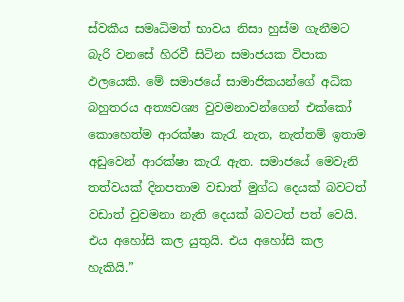ස්වකීය සමෘධිමත් භාවය නිසා හුස්ම ගැනීමට බැරි වනසේ හිරවී සිටින සමාජයක විපාක ඵලයෙකි. මේ සමාජයේ සාමාජිකයන්ගේ අධික බහුතරය අත්‍යවශ්‍ය වුවමනාවන්ගෙන් එක්කෝ කොහෙත්ම ආරක්ෂා කැරැ නැත, නැත්තම් ඉතාම අඩුවෙන් ආරක්ෂා කැරැ ඇත. සමාජයේ මෙවැනි තත්වයක් දිනපතාම වඩාත් මුග්ධ දෙයක් බවටත් වඩාත් වුවමනා නැති දෙයක් බවටත් පත් වෙයි. එය අහෝසි කල යුතුයි. එය අහෝසි කල හැකියි.”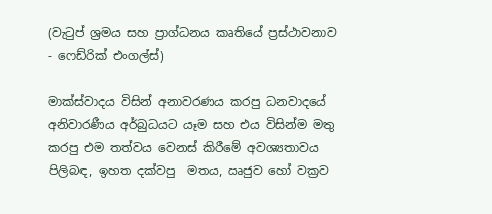(වැටුප් ශ්‍රමය සහ ප්‍රාග්ධනය කෘතියේ ප්‍රස්ථාවනාව - ෆෙඩ්රික් එංගල්ස්)

මාක්ස්වාදය විසින් අනාවරණය කරපු ධනවාදයේ අනිවාරණීය අර්බුධයට යෑම සහ එය විසින්ම මතු කරපු එම තත්වය වෙනස් කිරීමේ අවශ්‍යතාවය පිලිබඳ, ඉහත දක්වපු  මතය, ඍජුව හෝ වක්‍රව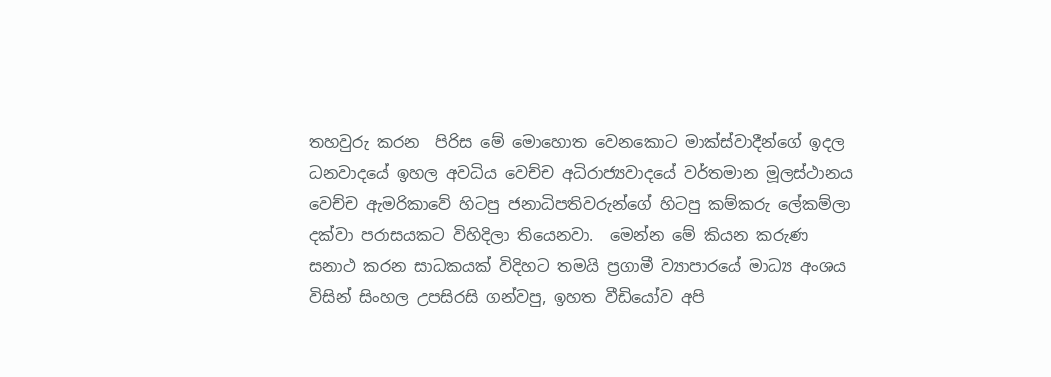තහවුරු කරන  පිරිස මේ මොහොත වෙනකොට මාක්ස්වාදීන්ගේ ඉදල ධනවාදයේ ඉහල අවධිය වෙච්ච අධිරාජ්‍යවාදයේ වර්තමාන මූලස්ථානය වෙච්ච ඇමරිකාවේ හිටපු ජනාධිපතිවරුන්ගේ හිටපු කම්කරු ලේකම්ලා දක්වා පරාසයකට විහිදිලා තියෙනවා.  මෙන්න මේ කියන කරුණ සනාථ කරන සාධකයක් විදිහට තමයි ප්‍රගාමී ව්‍යාපාරයේ මාධ්‍ය අංශය විසින් සිංහල උපසිරසි ගන්වපු, ඉහත වීඩියෝව අපි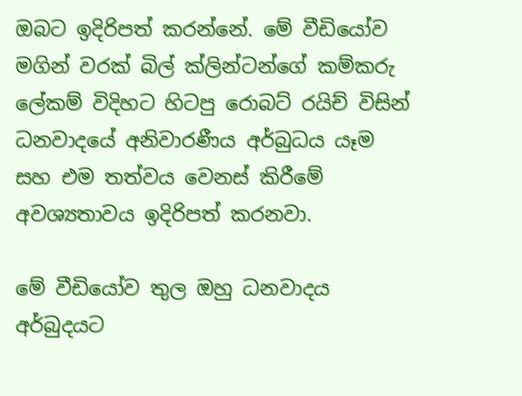ඔබට ඉදිරිපත් කරන්නේ. මේ වීඩියෝව මගින් වරක් බිල් ක්ලින්ටන්ගේ කම්කරු ලේකම් විදිහට හිටපු රොබට් රයිච් විසින් ධනවාදයේ අනිවාරණීය අර්බුධය යෑම සහ එම තත්වය වෙනස් කිරීමේ අවශ්‍යතාවය ඉදිරිපත් කරනවා.

මේ වීඩියෝව තුල ඔහු ධනවාදය අර්බුදයට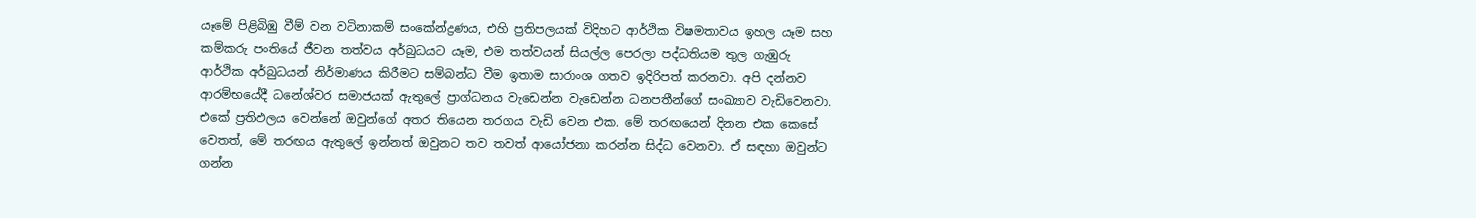යෑමේ පිළිබිඹු වීම් වන වටිනාකම් සංකේන්ද්‍රණය, එහි ප්‍රතිපලයක් විදිහට ආර්ථික විෂමතාවය ඉහල යෑම සහ  කම්කරු පංතියේ ජීවන තත්වය අර්බුධයට යෑම, එම තත්වයන් සියල්ල පෙරලා පද්ධතියම තුල ගැඹුරු ආර්ථික අර්බුධයන් නිර්මාණය කිරීමට සම්බන්ධ වීම ඉතාම සාරාංශ ගතව ඉදිරිපත් කරනවා. අපි දන්නව ආරම්භයේදී ධනේශ්වර සමාජයක් ඇතුලේ ප්‍රාග්ධනය වැඩෙන්න වැඩෙන්න ධනපතීන්ගේ සංඛ්‍යාව වැඩිවෙනවා. එකේ ප්‍රතිඵලය වෙන්නේ ඔවුන්ගේ අතර තියෙන තරගය වැඩි වෙන එක. මේ තරඟයෙන් දිනන එක කෙසේ වෙතත්, මේ තරඟය ඇතුලේ ඉන්නත් ඔවුනට තව තවත් ආයෝජනා කරන්න සිද්ධ වෙනවා. ඒ සඳහා ඔවුන්ට ගන්න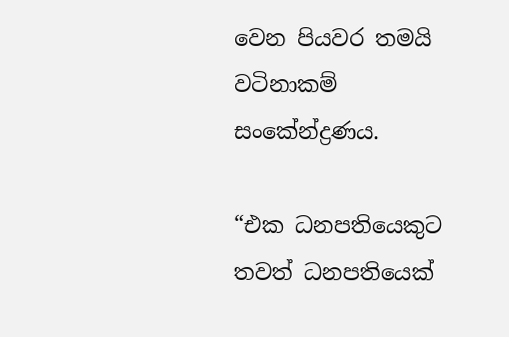වෙන පියවර තමයි වටිනාකම් සංකේන්ද්‍රණය.

“එක ධනපතියෙකුට තවත් ධනපතියෙක්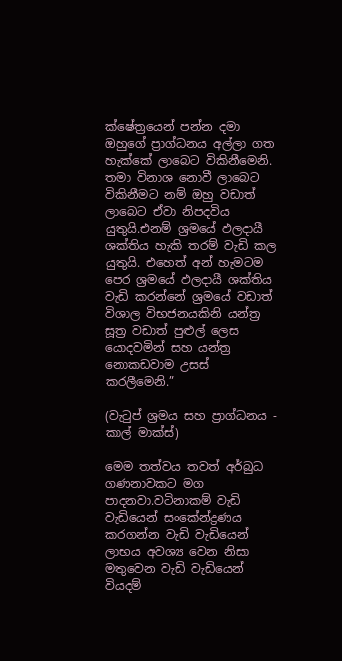ක්ෂේත්‍රයෙන් පන්න දමා ඔහුගේ ප්‍රාග්ධනය අල්ලා ගත හැක්කේ ලාබෙට විකිනීමෙනි. තමා විනාශ නොවී ලාබෙට විකිනීමට නම් ඔහු වඩාත් ලාබෙට ඒවා නිපදවිය යුතුයි.එනම් ශ්‍රමයේ ඵලදායී ශක්තිය හැකි තරම් වැඩි කල යුතුයි. එහෙත් අන් හැමටම පෙර ශ්‍රමයේ ඵලදායී ශක්තිය වැඩි කරන්නේ ශ්‍රමයේ වඩාත් විශාල විභජනයකිනි යන්ත්‍ර සූත්‍ර වඩාත් පුළුල් ලෙස යොදවමින් සහ යන්ත්‍ර නොකඩවාම උසස් කරලීමෙනි.”

(වැටුප් ශ්‍රමය සහ ප්‍රාග්ධනය - කාල් මාක්ස්)

මෙම තත්වය තවත් අර්බුධ ගණනාවකට මග පාදනවා.වටිනාකම් වැඩි වැඩියෙන් සංකේන්ද්‍රණය කරගන්න වැඩි වැඩියෙන්  ලාභය අවශ්‍ය වෙන නිසා මතුවෙන වැඩි වැඩියෙන් වියදම්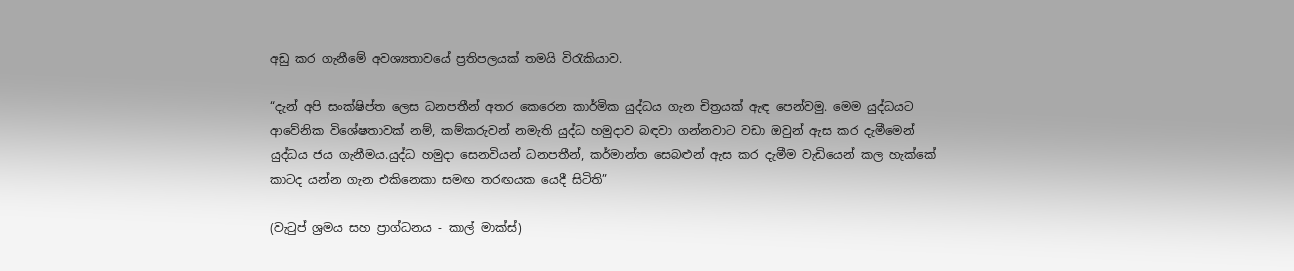අඩු කර ගැනීමේ අවශ්‍යතාවයේ ප්‍රතිපලයක් තමයි විරැකියාව.

“දැන් අපි සංක්ෂිප්ත ලෙස ධනපතීන් අතර කෙරෙන කාර්මික යුද්ධය ගැන චිත්‍රයක් ඇඳ පෙන්වමු. මෙම යුද්ධයට ආවේනික විශේෂතාවක් නම්, කම්කරුවන් නමැති යුද්ධ හමුදාව බඳවා ගන්නවාට වඩා ඔවුන් ඇස කර දැමීමෙන් යුද්ධය ජය ගැනීමය.යුද්ධ හමුදා සෙනවියන් ධනපතීන්, කර්මාන්ත සෙබළුන් ඇස කර දැමීම වැඩියෙන් කල හැක්කේ කාටද යන්න ගැන එකිනෙකා සමඟ තරඟයක යෙදී සිටිති”

(වැටුප් ශ්‍රමය සහ ප්‍රාග්ධනය - කාල් මාක්ස්)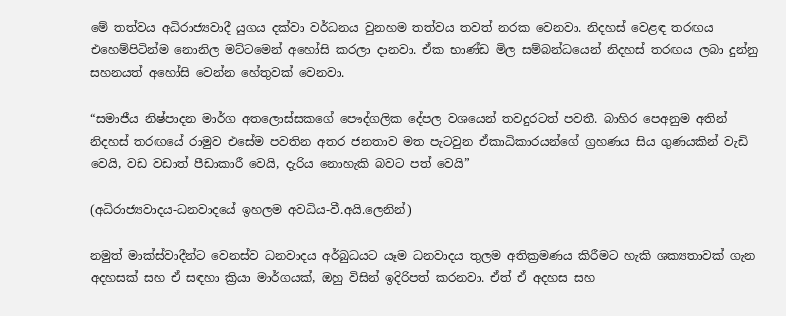මේ තත්වය අධිරාජ්‍යවාදී යුගය දක්වා වර්ධනය වුනහම තත්වය තවත් නරක වෙනවා. නිදහස් වෙළඳ තරඟය එහෙම්පිටින්ම නොනිල මට්ටමෙන් අහෝසි කරලා දානවා. ඒක භාණ්ඩ මිල සම්බන්ධයෙන් නිදහස් තරඟය ලබා දුන්නු සහනයත් අහෝසි වෙන්න හේතුවක් වෙනවා.

“සමාජීය නිෂ්පාදන මාර්ග අතලොස්සකගේ පෞද්ගලික දේපල වශයෙන් තවදුරටත් පවතී. බාහිර පෙඅනුම අතින් නිදහස් තරඟයේ රාමුව එසේම පවතින අතර ජනතාව මත පැටවුන ඒකාධිකාරයන්ගේ ග්‍රහණය සිය ගුණයකින් වැඩි වෙයි, වඩ වඩාත් පීඩාකාරී වෙයි, දැරිය නොහැකි බවට පත් වෙයි”

(අධිරාජ්‍යවාදය-ධනවාදයේ ඉහලම අවධිය-වී.අයි.ලෙනින්)

නමුත් මාක්ස්වාදීන්ට වෙනස්ව ධනවාදය අර්බුධයට යෑම ධනවාදය තුලම අතික්‍රමණය කිරීමට හැකි ශක්‍යතාවක් ගැන අදහසක් සහ ඒ සඳහා ක්‍රියා මාර්ගයක්, ඔහු විසින් ඉදිරිපත් කරනවා. ඒත් ඒ අදහස සහ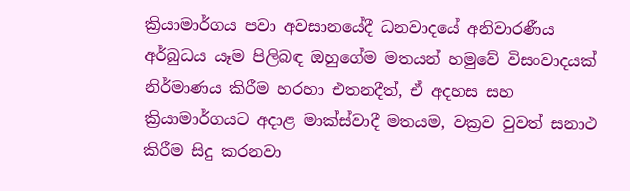ක්‍රියාමාර්ගය පවා අවසානයේදී ධනවාදයේ අනිවාරණීය අර්බුධය යෑම පිලිබඳ ඔහුගේම මතයන් හමුවේ විසංවාදයක් නිර්මාණය කිරීම හරහා එතනදීත්, ඒ අදහස සහ ක්‍රියාමාර්ගයට අදාළ මාක්ස්වාදී මතයම, වක්‍රව වුවත් සනාථ කිරීම සිදු කරනවා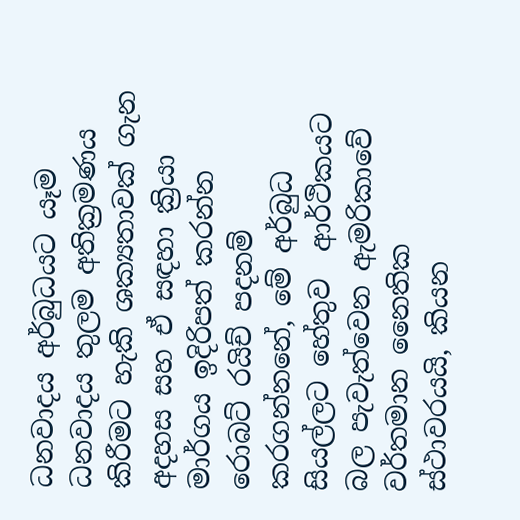ධනවාදය අර්බුධයට යෑම ධනවාදය තුලම අතික්‍රමණය කිරීමට හැකි ශක්‍යතාවක් ගැන අදහස සහ ඒ සඳහා ක්‍රියා මාර්ගය ඉදිරිපත් කරන්න රොබට් රයිච් පදනම් කරගන්නනේ, මේ අර්බුධ සියල්ලට හේතුව  ආර්ථිකයට බල පැවැත්වෙන ඇමරිකාවේ වර්තමාන නෛතික ස්ථාවරයයි, කියන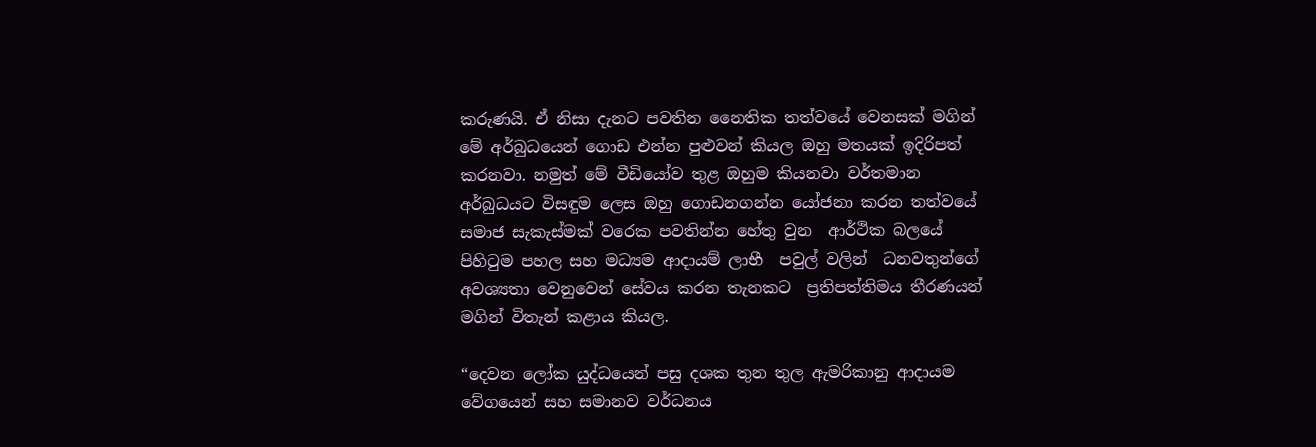කරුණයි. ඒ නිසා දැනට පවතින නෛතික තත්වයේ වෙනසක් මගින් මේ අර්බුධයෙන් ගොඩ එන්න පුළුවන් කියල ඔහු මතයක් ඉදිරිපත් කරනවා. නමුත් මේ වීඩියෝව තුළ ඔහුම කියනවා වර්තමාන අර්බුධයට විසඳුම ලෙස ඔහු ගොඩනගන්න යෝජනා කරන තත්වයේ සමාජ සැකැස්මක් වරෙක පවතින්න හේතු වුන  ආර්ථික බලයේ පිහිටුම පහල සහ මධ්‍යම ආදායම් ලාභී  පවුල් වලින්  ධනවතුන්ගේ අවශ්‍යතා වෙනුවෙන් සේවය කරන තැනකට  ප්‍රතිපත්තිමය තීරණයන් මගින් විතැන් කළාය කියල.

“දෙවන ලෝක යුද්ධයෙන් පසු දශක තුන තුල ඇමරිකානු ආදායම වේගයෙන් සහ සමානව වර්ධනය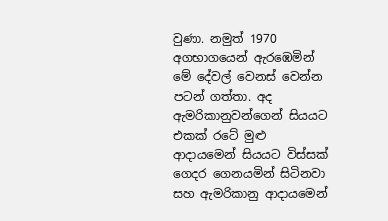වුණා. නමුත් 1970 අගභාගයෙන් ඇරඹෙමින් මේ දේවල් වෙනස් වෙන්න පටන් ගත්තා. අද ඇමරිකානුවන්ගෙන් සියයට එකක් රටේ මුළු ආදායමෙන් සියයට විස්සක් ගෙදර ගෙනයමින් සිටිනවා සහ ඇමරිකානු ආදායමෙන්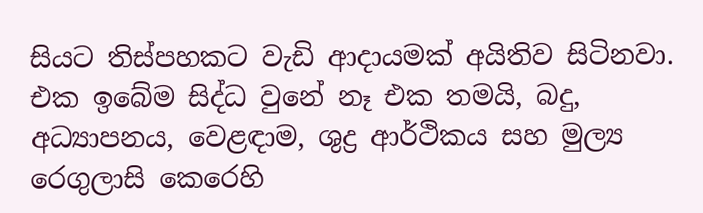සියට තිස්පහකට වැඩි ආදායමක් අයිතිව සිටිනවා. එක ඉබේම සිද්ධ වුනේ නෑ එක තමයි, බදු, අධ්‍යාපනය, වෙළඳාම, ශුද්‍ර ආර්ථිකය සහ මුල්‍ය රෙගුලාසි කෙරෙහි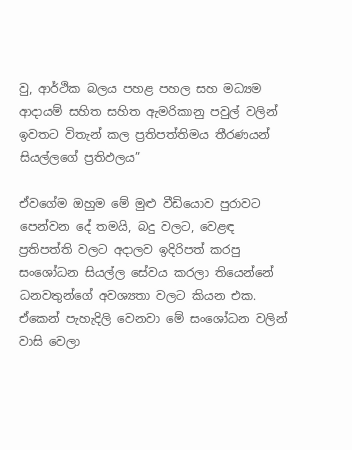වු, ආර්ථික බලය පහළ පහල සහ මධ්‍යම ආදායම් සහිත සහිත ඇමරිකානු පවුල් වලින් ඉවතට විතැන් කල ප්‍රතිපත්තිමය තීරණයන් සියල්ලගේ ප්‍රතිඵලය”

ඒවගේම ඔහුම මේ මුළු වීඩියොව පුරාවට පෙන්වන දේ තමයි, බදු වලට, වෙළඳ ප්‍රතිපත්ති වලට අදාලව ඉදිරිපත් කරපු සංශෝධන සියල්ල සේවය කරලා තියෙන්නේ ධනවතුන්ගේ අවශ්‍යතා වලට කියන එක. ඒකෙන් පැහැදිලි වෙනවා මේ සංශෝධන වලින් වාසි වෙලා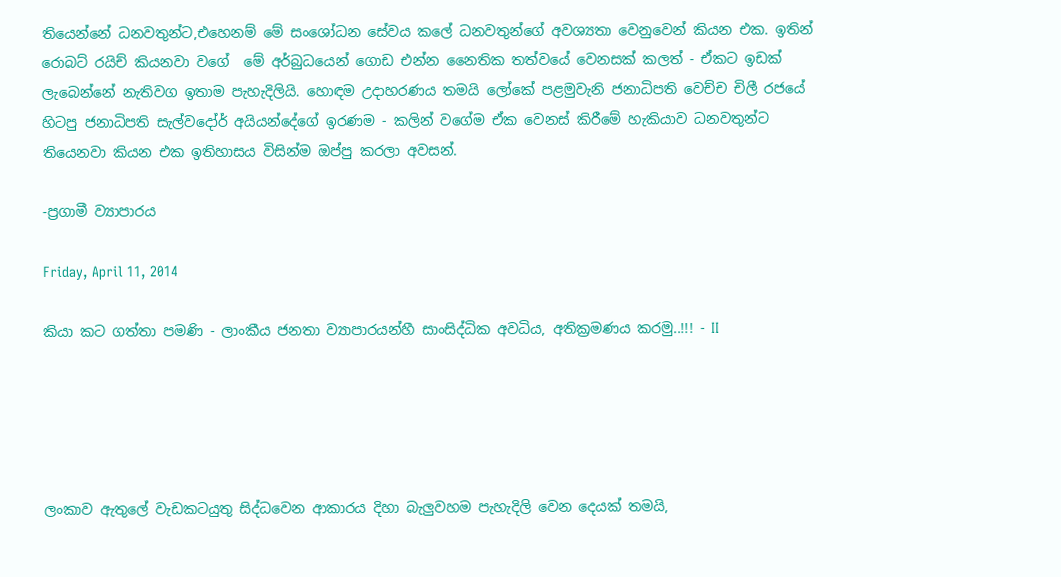තියෙන්නේ ධනවතුන්ට,එහෙනම් මේ සංශෝධන සේවය කලේ ධනවතුන්ගේ අවශ්‍යතා වෙනුවෙන් කියන එක. ඉතින් රොබට් රයිච් කියනවා වගේ  මේ අර්බුධයෙන් ගොඩ එන්න නෛතික තත්වයේ වෙනසක් කලත් - ඒකට ඉඩක් ලැබෙන්නේ නැතිවග ඉතාම පැහැදිලියි. හොඳම උදාහරණය තමයි ලෝකේ පළමුවැනි ජනාධිපති වෙච්ච චිලී රජයේ හිටපු ජනාධිපති සැල්වදෝර් අයියන්දේගේ ඉරණම - කලින් වගේම ඒක වෙනස් කිරීමේ හැකියාව ධනවතුන්ට තියෙනවා කියන එක ඉතිහාසය විසින්ම ඔප්පු කරලා අවසන්.

-ප්‍රගාමී ව්‍යාපාරය

Friday, April 11, 2014

කියා කට ගත්තා පමණි - ලාංකීය ජනතා ව්‍යාපාරයන්හී සාංසිද්ධික අවධිය, අතික්‍රමණය කරමු..!!! - II





ලංකාව ඇතුලේ වැඩකටයුතු සිද්ධවෙන ආකාරය දිහා බැලුවහම පැහැදිලි වෙන දෙයක් තමයි,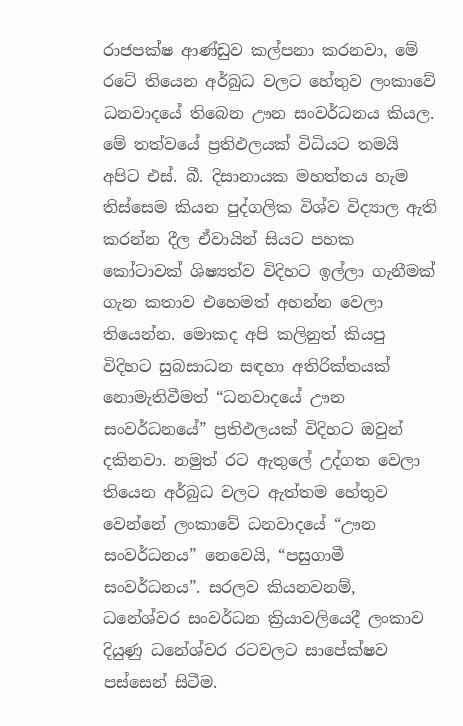රාජපක්ෂ ආණ්ඩුව කල්පනා කරනවා, මේ රටේ තියෙන අර්බුධ වලට හේතුව ලංකාවේ ධනවාදයේ තිබෙන ඌන සංවර්ධනය කියල. මේ තත්වයේ ප්‍රතිඵලයක් විධියට තමයි අපිට එස්. බී. දිසානායක මහත්තය හැම තිස්සෙම කියන පුද්ගලික විශ්ව විද්‍යාල ඇති කරන්න දීල ඒවායින් සියට පහක කෝටාවක් ශිෂ්‍යත්ව විදිහට ඉල්ලා ගැනීමක් ගැන කතාව එහෙමත් අහන්න වෙලා තියෙන්න. මොකද අපි කලිනුත් කියපු විදිහට සුබසාධන සඳහා අතිරික්තයක් නොමැතිවීමත් “ධනවාදයේ ඌන සංවර්ධනයේ” ප්‍රතිඵලයක් විදිහට ඔවුන් දකිනවා. නමුත් රට ඇතුලේ උද්ගත වෙලා තියෙන අර්බුධ වලට ඇත්තම හේතුව වෙන්නේ ලංකාවේ ධනවාදයේ “ඌන සංවර්ධනය” නෙවෙයි, “පසුගාමී සංවර්ධනය”. සරලව කියනවනම්, ධනේශ්වර සංවර්ධන ක්‍රියාවලියෙදී ලංකාව දියුණු ධනේශ්වර රටවලට සාපේක්ෂව පස්සෙන් සිටීම.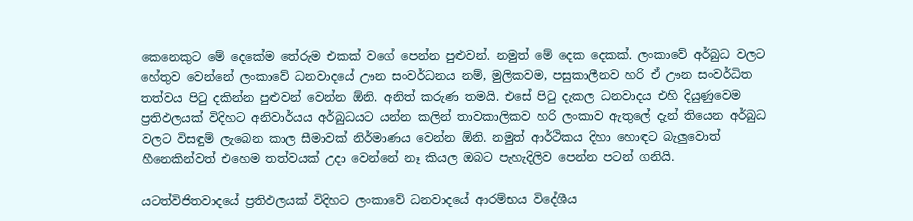කෙනෙකුට මේ දෙකේම තේරුම එකක් වගේ පෙන්න පුළුවන්. නමුත් මේ දෙක දෙකක්. ලංකාවේ අර්බුධ වලට හේතුව වෙන්නේ ලංකාවේ ධනවාදයේ ඌන සංවර්ධනය නම්, මුලිකවම, පසුකාලීනව හරි ඒ ඌන සංවර්ධිත තත්වය පිටු දකින්න පුළුවන් වෙන්න ඕනි. අනිත් කරුණ තමයි. එසේ පිටු දැකල ධනවාදය එහි දියුණුවෙම ප්‍රතිඵලයක් විදිහට අනිවාර්යය අර්බුධයට යන්න කලින් තාවකාලිකව හරි ලංකාව ඇතුලේ දැන් තියෙන අර්බුධ වලට විසඳුම් ලැබෙන කාල සීමාවක් නිර්මාණය වෙන්න ඕනි. නමුත් ආර්ථිකය දිහා හොඳට බැලුවොත් හීනෙකින්වත් එහෙම තත්වයක් උදා වෙන්නේ නෑ කියල ඔබට පැහැදිලිව පෙන්න පටන් ගනියි.

යටත්විජිතවාදයේ ප්‍රතිඵලයක් විදිහට ලංකාවේ ධනවාදයේ ආරම්භය විදේශීය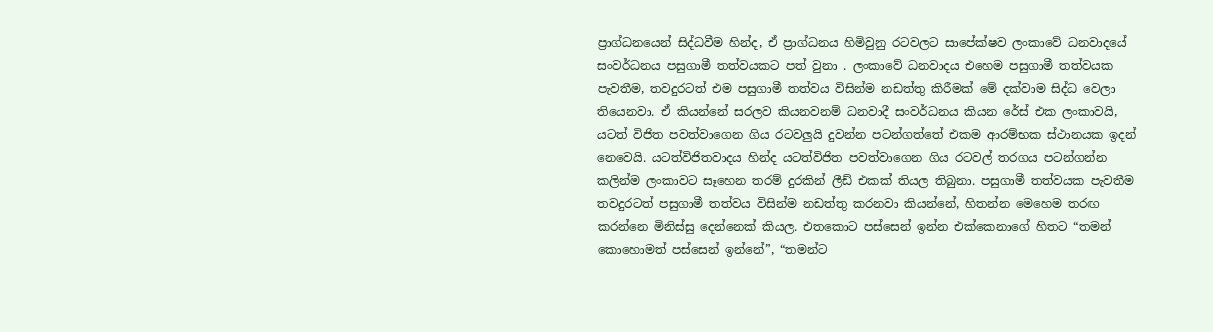ප්‍රාග්ධනයෙන් සිද්ධවීම හින්ද, ඒ ප්‍රාග්ධනය හිමිවුනු රටවලට සාපේක්ෂව ලංකාවේ ධනවාදයේ සංවර්ධනය පසුගාමී තත්වයකට පත් වුනා . ලංකාවේ ධනවාදය එහෙම පසුගාමී තත්වයක පැවතීම, තවදුරටත් එම පසුගාමී තත්වය විසින්ම නඩත්තු කිරීමක් මේ දක්වාම සිද්ධ වෙලා තියෙනවා. ඒ කියන්නේ සරලව කියනවනම් ධනවාදී සංවර්ධනය කියන රේස් එක ලංකාවයි, යටත් විජිත පවත්වාගෙන ගිය රටවලුයි දුවන්න පටන්ගත්තේ එකම ආරම්භක ස්ථානයක ඉදන් නෙවෙයි. යටත්විජිතවාදය හින්ද යටත්විජිත පවත්වාගෙන ගිය රටවල් තරගය පටන්ගන්න කලින්ම ලංකාවට සෑහෙන තරම් දුරකින් ලීඩ් එකක් තියල තිබුනා. පසුගාමී තත්වයක පැවතීම තවදුරටත් පසුගාමී තත්වය විසින්ම නඩත්තු කරනවා කියන්නේ, හිතන්න මෙහෙම තරඟ කරන්නෙ මිනිස්සු දෙන්නෙක් කියල. එතකොට පස්සෙන් ඉන්න එක්කෙනාගේ හිතට “තමන් කොහොමත් පස්සෙන් ඉන්නේ”, “තමන්ට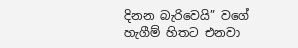දිනන බැරිවෙයි” වගේ හැගීම් හිතට එනවා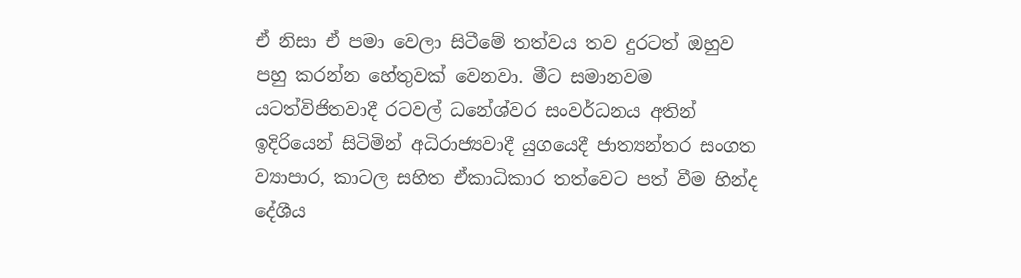ඒ නිසා ඒ පමා වෙලා සිටීමේ තත්වය තව දුරටත් ඔහුව පහු කරන්න හේතුවක් වෙනවා. මීට සමානවම යටත්විජිතවාදී රටවල් ධනේශ්වර සංවර්ධනය අතින් ඉදිරියෙන් සිටිමින් අධිරාජ්‍යවාදී යුගයෙදී ජාත්‍යන්තර සංගත ව්‍යාපාර, කාටල සහිත ඒකාධිකාර තත්වෙට පත් වීම හින්ද දේශීය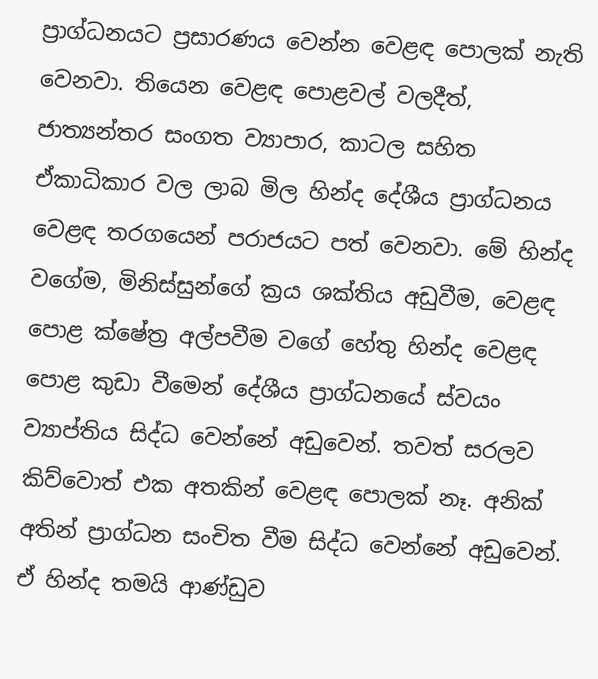ප්‍රාග්ධනයට ප්‍රසාරණය වෙන්න වෙළඳ පොලක් නැති වෙනවා. තියෙන වෙළඳ පොළවල් වලදීත්, ජාත්‍යන්තර සංගත ව්‍යාපාර, කාටල සහිත ඒකාධිකාර වල ලාබ මිල හින්ද දේශීය ප්‍රාග්ධනය වෙළඳ තරගයෙන් පරාජයට පත් වෙනවා. මේ හින්ද වගේම, මිනිස්සුන්ගේ ක්‍රය ශක්තිය අඩුවීම, වෙළඳ පොළ ක්ෂේත්‍ර අල්පවීම වගේ හේතු හින්ද වෙළඳ පොළ කුඩා වීමෙන් දේශීය ප්‍රාග්ධනයේ ස්වයං ව්‍යාප්තිය සිද්ධ වෙන්නේ අඩුවෙන්. තවත් සරලව කිව්වොත් එක අතකින් වෙළඳ පොලක් නෑ. අනික් අතින් ප්‍රාග්ධන සංචිත වීම සිද්ධ වෙන්නේ අඩුවෙන්. ඒ හින්ද තමයි ආණ්ඩුව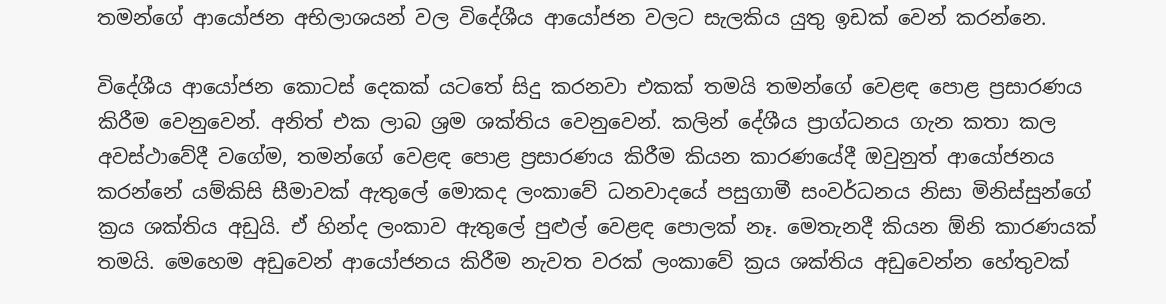තමන්ගේ ආයෝජන අභිලාශයන් වල විදේශීය ආයෝජන වලට සැලකිය යුතු ඉඩක් වෙන් කරන්නෙ.

විදේශීය ආයෝජන කොටස් දෙකක් යටතේ සිදු කරනවා එකක් තමයි තමන්ගේ වෙළඳ පොළ ප්‍රසාරණය කිරීම වෙනුවෙන්. අනිත් එක ලාබ ශ්‍රම ශක්තිය වෙනුවෙන්. කලින් දේශීය ප්‍රාග්ධනය ගැන කතා කල අවස්ථාවේදී වගේම, තමන්ගේ වෙළඳ පොළ ප්‍රසාරණය කිරීම කියන කාරණයේදී ඔවුනුත් ආයෝජනය කරන්නේ යම්කිසි සීමාවක් ඇතුලේ මොකද ලංකාවේ ධනවාදයේ පසුගාමී සංවර්ධනය නිසා මිනිස්සුන්ගේ ක්‍රය ශක්තිය අඩුයි. ඒ හින්ද ලංකාව ඇතුලේ පුළුල් වෙළඳ පොලක් නෑ. මෙතැනදී කියන ඕනි කාරණයක් තමයි. මෙහෙම අඩුවෙන් ආයෝජනය කිරීම නැවත වරක් ලංකාවේ ක්‍රය ශක්තිය අඩුවෙන්න හේතුවක්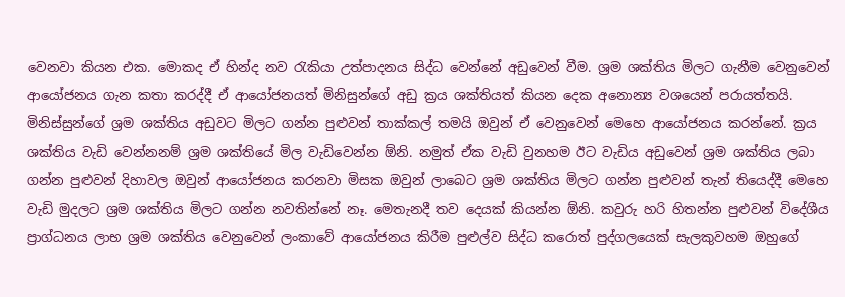වෙනවා කියන එක. මොකද ඒ හින්ද නව රැකියා උත්පාදනය සිද්ධ වෙන්නේ අඩුවෙන් වීම. ශ්‍රම ශක්තිය මිලට ගැනීම වෙනුවෙන් ආයෝජනය ගැන කතා කරද්දී ඒ ආයෝජනයත් මිනිසුන්ගේ අඩු ක්‍රය ශක්තියත් කියන දෙක අනොන්‍ය වශයෙන් පරායත්තයි. මිනිස්සුන්ගේ ශ්‍රම ශක්තිය අඩුවට මිලට ගන්න පුළුවන් තාක්කල් තමයි ඔවුන් ඒ වෙනුවෙන් මෙහෙ ආයෝජනය කරන්නේ. ක්‍රය ශක්තිය වැඩි වෙන්නනම් ශ්‍රම ශක්තියේ මිල වැඩිවෙන්න ඕනි. නමුත් ඒක වැඩි වුනහම ඊට වැඩිය අඩුවෙන් ශ්‍රම ශක්තිය ලබා ගන්න පුළුවන් දිහාවල ඔවුන් ආයෝජනය කරනවා මිසක ඔවුන් ලාබෙට ශ්‍රම ශක්තිය මිලට ගන්න පුළුවන් තැන් තියෙද්දී මෙහෙ වැඩි මුදලට ශ්‍රම ශක්තිය මිලට ගන්න නවතින්නේ නෑ. මෙතැනදී තව දෙයක් කියන්න ඕනි. කවුරු හරි හිතන්න පුළුවන් විදේශීය ප්‍රාග්ධනය ලාභ ශ්‍රම ශක්තිය වෙනුවෙන් ලංකාවේ ආයෝජනය කිරීම පුළුල්ව සිද්ධ කරොත් පුද්ගලයෙක් සැලකුවහම ඔහුගේ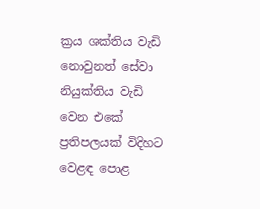ක්‍රය ශක්තිය වැඩි නොවුනත් සේවා නියුක්තිය වැඩි වෙන එකේ ප්‍රතිපලයක් විදිහට වෙළඳ පොළ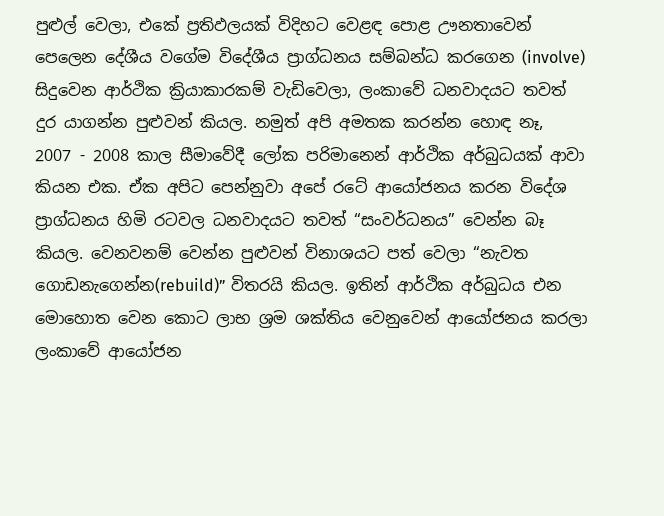පුළුල් වෙලා, එකේ ප්‍රතිඵලයක් විදිහට වෙළඳ පොළ ඌනතාවෙන් පෙලෙන දේශීය වගේම විදේශීය ප්‍රාග්ධනය සම්බන්ධ කරගෙන (involve) සිදුවෙන ආර්ථික ක්‍රියාකාරකම් වැඩිවෙලා, ලංකාවේ ධනවාදයට තවත් දුර යාගන්න පුළුවන් කියල. නමුත් අපි අමතක කරන්න හොඳ නෑ, 2007 - 2008 කාල සීමාවේදී ලෝක පරිමානෙන් ආර්ථික අර්බුධයක් ආවා කියන එක. ඒක අපිට පෙන්නුවා අපේ රටේ ආයෝජනය කරන විදේශ ප්‍රාග්ධනය හිමි රටවල ධනවාදයට තවත් “සංවර්ධනය” වෙන්න බෑ කියල. වෙනවනම් වෙන්න පුළුවන් විනාශයට පත් වෙලා “නැවත ගොඩනැගෙන්න(rebuild)” විතරයි කියල. ඉතින් ආර්ථික අර්බුධය එන මොහොත වෙන කොට ලාභ ශ්‍රම ශක්තිය වෙනුවෙන් ආයෝජනය කරලා ලංකාවේ ආයෝජන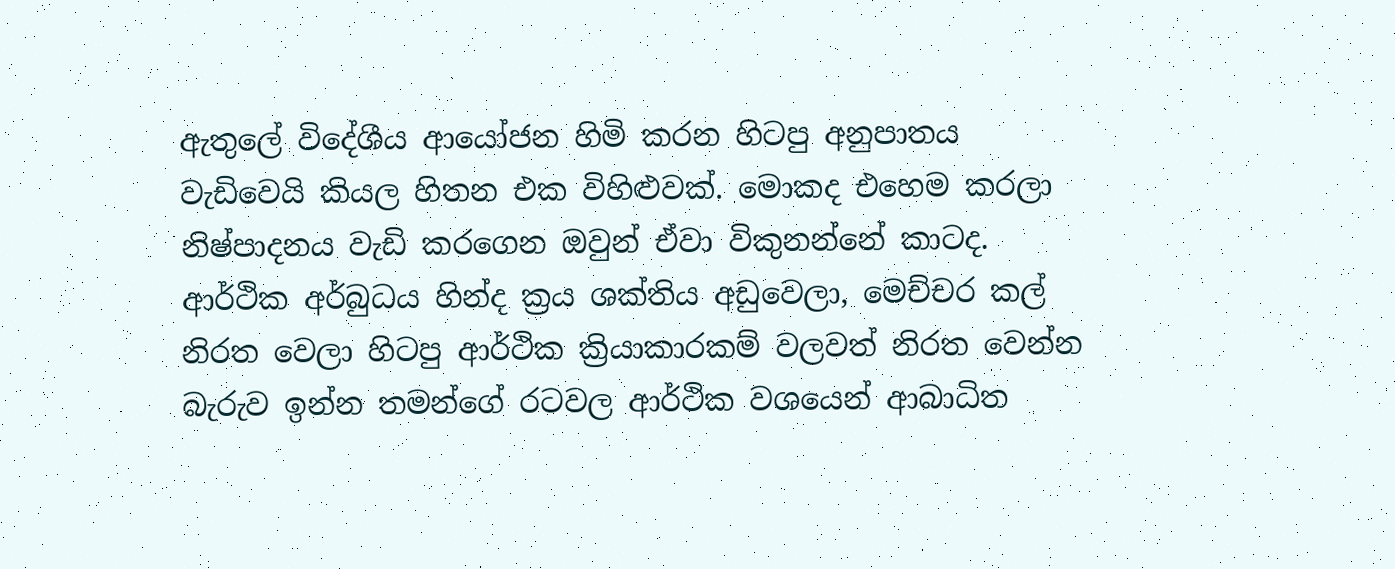ඇතුලේ විදේශීය ආයෝජන හිමි කරන හිටපු අනුපාතය වැඩිවෙයි කියල හිතන එක විහිළුවක්. මොකද එහෙම කරලා නිෂ්පාදනය වැඩි කරගෙන ඔවුන් ඒවා විකුනන්නේ කාටද. ආර්ථික අර්බුධය හින්ද ක්‍රය ශක්තිය අඩුවෙලා, මෙච්චර කල් නිරත වෙලා හිටපු ආර්ථික ක්‍රියාකාරකම් වලවත් නිරත වෙන්න බැරුව ඉන්න තමන්ගේ රටවල ආර්ථික වශයෙන් ආබාධිත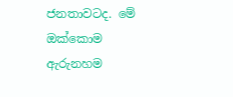ජනතාවටද. මේ ඔක්කොම ඇරුනහම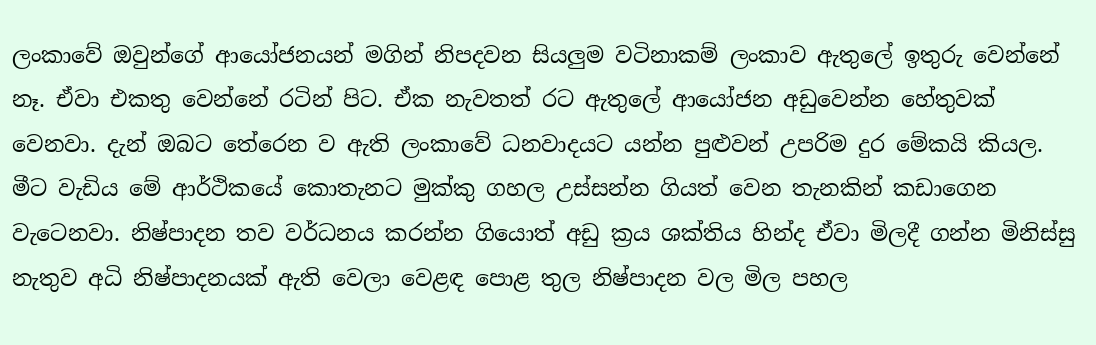ලංකාවේ ඔවුන්ගේ ආයෝජනයන් මගින් නිපදවන සියලුම වටිනාකම් ලංකාව ඇතුලේ ඉතුරු වෙන්නේ නෑ. ඒවා එකතු වෙන්නේ රටින් පිට. ඒක නැවතත් රට ඇතුලේ ආයෝජන අඩුවෙන්න හේතුවක් වෙනවා. දැන් ඔබට තේරෙන ව ඇති ලංකාවේ ධනවාදයට යන්න පුළුවන් උපරිම දුර මේකයි කියල. මීට වැඩිය මේ ආර්ථිකයේ කොතැනට මුක්කු ගහල උස්සන්න ගියත් වෙන තැනකින් කඩාගෙන වැටෙනවා. නිෂ්පාදන තව වර්ධනය කරන්න ගියොත් අඩු ක්‍රය ශක්තිය හින්ද ඒවා මිලදී ගන්න මිනිස්සු නැතුව අධි නිෂ්පාදනයක් ඇති වෙලා වෙළඳ පොළ තුල නිෂ්පාදන වල මිල පහල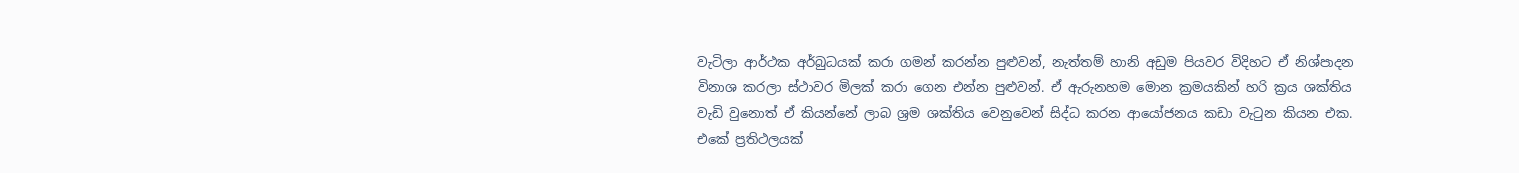වැටිලා ආර්ථක අර්බුධයක් කරා ගමන් කරන්න පුළුවන්, නැත්තම් හානි අඩුම පියවර විදිහට ඒ නිශ්පාදන විනාශ කරලා ස්ථාවර මිලක් කරා ගෙන එන්න පුළුවන්. ඒ ඇරුනහම මොන ක්‍රමයකින් හරි ක්‍රය ශක්තිය වැඩි වුනොත් ඒ කියන්නේ ලාබ ශ්‍රම ශක්තිය වෙනුවෙන් සිද්ධ කරන ආයෝජනය කඩා වැටුන කියන එක. එකේ ප්‍රතිථලයක්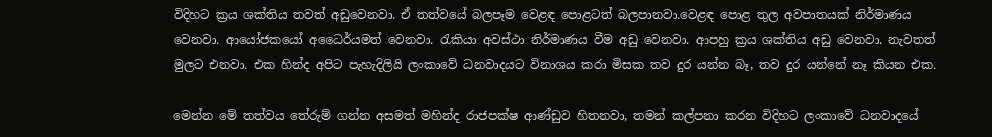විදිහට ක්‍රය ශක්තිය තවත් අඩුවෙනවා. ඒ තත්වයේ බලපෑම වෙළඳ පොළටත් බලපානවා.වෙළඳ පොළ තුල අවපාතයක් නිර්මාණය වෙනවා. ආයෝජකයෝ අධෛර්යමත් වෙනවා. රැකියා අවස්ථා නිර්මාණය වීම අඩු වෙනවා. ආපහු ක්‍රය ශක්තිය අඩු වෙනවා. නැවතත් මුලට එනවා. එක හින්ද අපිට පැහැදිලියි ලංකාවේ ධනවාදයට විනාශය කරා මිසක තව දුර යන්න බෑ, තව දුර යන්නේ නෑ කියන එක.

මෙන්න මේ තත්වය තේරුම් ගන්න අසමත් මහින්ද රාජපක්ෂ ආණ්ඩුව හිතනවා, තමන් කල්පනා කරන විදිහට ලංකාවේ ධනවාදයේ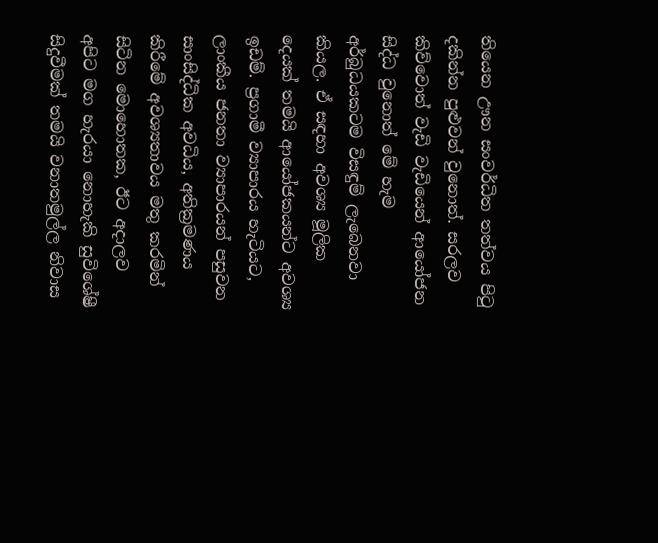තියෙන ඌන සංවර්ධිත තත්වය පිටු දකින්න පුළුවන් වුනොත්. සරලව කිව්වොත් වැඩි වැඩියෙන් ආයෝජන සිද්ධ වුනොත් මේ හැම අර්බුධයකටම විසඳුම් ලැබෙනවා කියල. ඒ සඳහා අවශ්‍ය මූලික දෙයක් තමයි ආයෝජකයන්ට අවශ්‍ය ඉඩම්. ප්‍රගාමී ව්‍යාපාරය හැටියට, ලාංකීය ජනතා ව්‍යාපාරයන් පසුවන සාංසිද්ධික අවධිය, අතික්‍රමණය කිරීමේ අවශ්‍යතාවය මතු කරමින් සිටින මොහොතක, ඊට අදාලව අපිට මග හැරයා නොහැකි සුවිශේෂී සිදුවීමක් තමයි වනාතමුල්ල නිවාස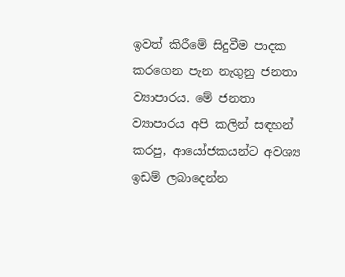ඉවත් කිරීමේ සිදුවීම පාදක කරගෙන පැන නැගුනු ජනතා ව්‍යාපාරය. මේ ජනතා ව්‍යාපාරය අපි කලින් සඳහන් කරපු, ආයෝජකයන්ට අවශ්‍ය ඉඩම් ලබාදෙන්න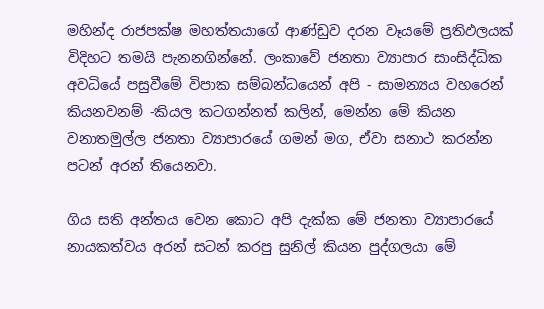මහින්ද රාජපක්ෂ මහත්තයාගේ ආණ්ඩුව දරන වෑයමේ ප්‍රතිඵලයක් විදිහට තමයි පැනනගින්නේ. ලංකාවේ ජනතා ව්‍යාපාර සාංසිද්ධික අවධියේ පසුවීමේ විපාක සම්බන්ධයෙන් අපි - සාමන්‍යය වහරෙන් කියනවනම් -කියල කටගන්නත් කලින්, මෙන්න මේ කියන වනාතමුල්ල ජනතා ව්‍යාපාරයේ ගමන් මග, ඒවා සනාථ කරන්න පටන් අරන් තියෙනවා.

ගිය සති අන්තය වෙන කොට අපි දැක්ක මේ ජනතා ව්‍යාපාරයේ නායකත්වය අරන් සටන් කරපු සුනිල් කියන පුද්ගලයා මේ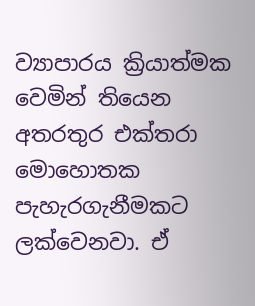ව්‍යාපාරය ක්‍රියාත්මක වෙමින් තියෙන අතරතුර එක්තරා මොහොතක පැහැරගැනීමකට ලක්වෙනවා. ඒ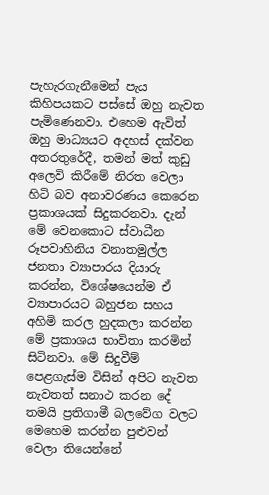පැහැරගැනීමෙන් පැය කිහිපයකට පස්සේ ඔහු නැවත පැමිණෙනවා. එහෙම ඇවිත් ඔහු මාධ්‍යයට අදහස් දක්වන අතරතුරේදී, තමන් මත් කුඩු අලෙවි කිරීමේ නිරත වෙලා හිටි බව අනාවරණය කෙරෙන ප්‍රකාශයක් සිදුකරනවා. දැන් මේ වෙනකොට ස්වාධීන රූපවාහිනිය වනාතමුල්ල ජනතා ව්‍යාපාරය දියාරු කරන්න, විශේෂයෙන්ම ඒ ව්‍යාපාරයට බහුජන සහය අහිමි කරල හුදකලා කරන්න මේ ප්‍රකාශය භාවිතා කරමින් සිටිනවා. මේ සිදුවීම් පෙළගැස්ම විසින් අපිට නැවත නැවතත් සනාථ කරන දේ තමයි ප්‍රතිගාමී බලවේග වලට මෙහෙම කරන්න පුළුවන් වෙලා තියෙන්නේ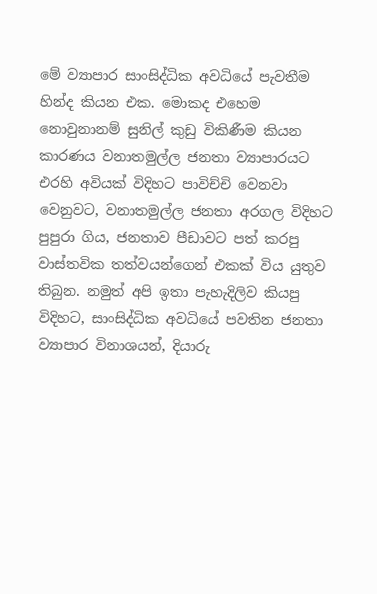මේ ව්‍යාපාර සාංසිද්ධික අවධියේ පැවතීම හින්ද කියන එක. මොකද එහෙම නොවුනානම් සුනිල් කුඩු විකිණීම කියන කාරණය වනාතමුල්ල ජනතා ව්‍යාපාරයට එරහි අවියක් විදිහට පාවිච්චි වෙනවා වෙනුවට, වනාතමුල්ල ජනතා අරගල විදිහට පුපුරා ගිය, ජනතාව පීඩාවට පත් කරපු වාස්තවික තත්වයන්ගෙන් එකක් විය යුතුව තිබුන. නමුත් අපි ඉතා පැහැදිලිව කියපු විදිහට, සාංසිද්ධික අවධියේ පවතින ජනතා ව්‍යාපාර විනාශයන්, දියාරු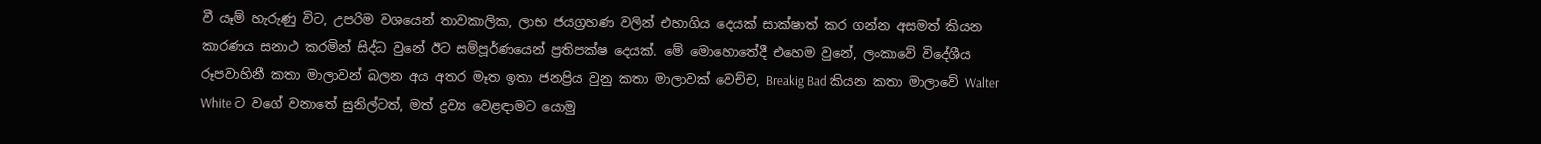වී යෑම් හැරුණු විට, උපරිම වශයෙන් තාවකාලික, ලාභ ජයග්‍රහණ වලින් එහාගිය දෙයක් සාක්ෂාත් කර ගන්න අසමත් කියන කාරණය සනාථ කරමින් සිද්ධ වුනේ ඊට සම්පූර්ණයෙන් ප්‍රතිපක්ෂ දෙයක්. මේ මොහොතේදී එහෙම වුනේ, ලංකාවේ විදේශීය රූපවාහිනී කතා මාලාවන් බලන අය අතර මෑත ඉතා ජනප්‍රිය වුනු කතා මාලාවක් වෙච්ච, Breakig Bad කියන කතා මාලාවේ Walter White ට වගේ වනාතේ සුනිල්ටත්, මත් ද්‍රව්‍ය වෙළඳාමට යොමු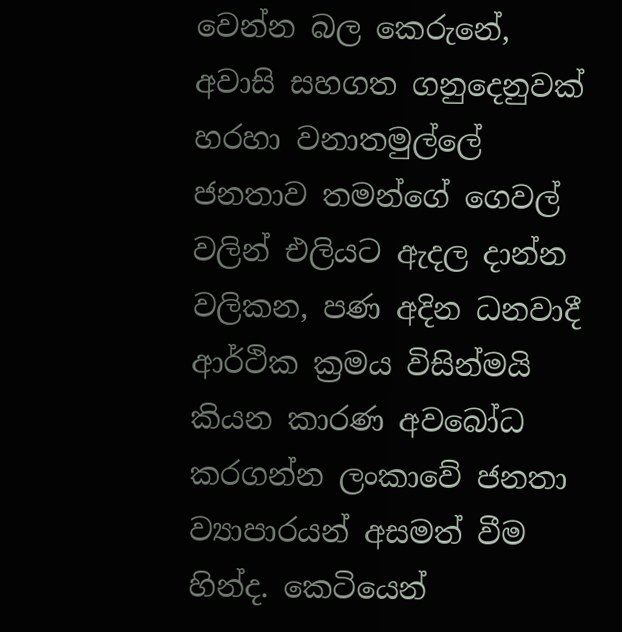වෙන්න බල කෙරුනේ, අවාසි සහගත ගනුදෙනුවක් හරහා වනාතමුල්ලේ ජනතාව තමන්ගේ ගෙවල් වලින් එලියට ඇදල දාන්න වලිකන, පණ අදින ධනවාදී ආර්ථික ක්‍රමය විසින්මයි කියන කාරණ අවබෝධ කරගන්න ලංකාවේ ජනතා ව්‍යාපාරයන් අසමත් වීම හින්ද. කෙටියෙන්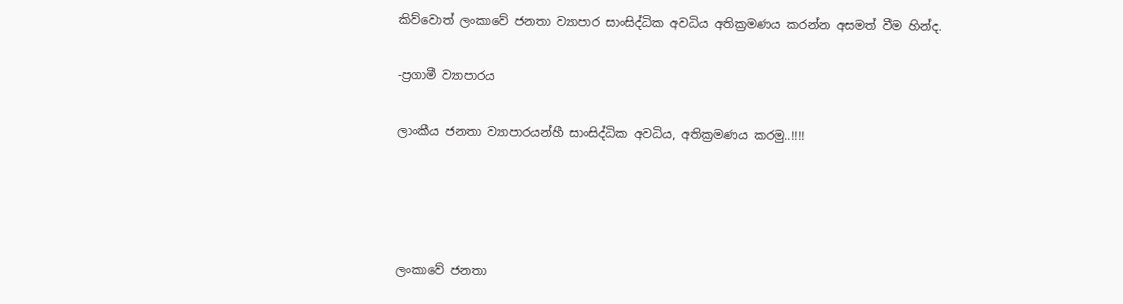කිව්වොත් ලංකාවේ ජනතා ව්‍යාපාර සාංසිද්ධික අවධිය අතික්‍රමණය කරන්න අසමත් වීම හින්ද.

-ප්‍රගාමී ව්‍යාපාරය

ලාංකීය ජනතා ව්‍යාපාරයන්හී සාංසිද්ධික අවධිය, අතික්‍රමණය කරමු..!!!!




ලංකාවේ ජනතා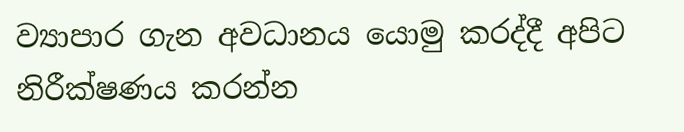ව්‍යාපාර ගැන අවධානය යොමු කරද්දී අපිට නිරීක්ෂණය කරන්න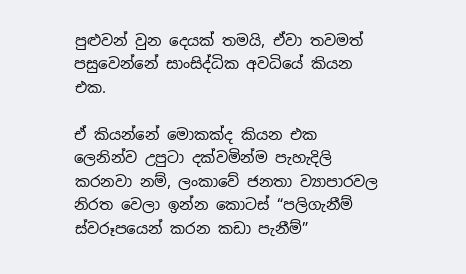පුළුවන් වුන දෙයක් තමයි, ඒවා තවමත් පසුවෙන්නේ සාංසිද්ධික අවධියේ කියන එක.

ඒ කියන්නේ මොකක්ද කියන එක ලෙනින්ව උපුටා දක්වමින්ම පැහැදිලි කරනවා නම්, ලංකාවේ ජනතා ව්‍යාපාරවල නිරත වෙලා ඉන්න කොටස් “පලිගැනීම් ස්වරූපයෙන් කරන කඩා පැනීම්”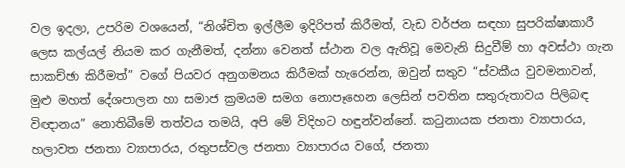වල ඉදලා, උපරිම වශයෙන්, “නිශ්චිත ඉල්ලීම ඉදිරිපත් කිරීමත්, වැඩ වර්ජන සඳහා සුපරික්ෂාකාරී ලෙස කල්යල් නියම කර ගැනීමත්, දන්නා වෙනත් ස්ථාන වල ඇතිවූ මෙවැනි සිදුවීම් හා අවස්ථා ගැන සාකච්ඡා කිරීමත්” වගේ පියවර අනුගමනය කිරීමක් හැරෙන්න, ඔවුන් සතුව “ස්වකීය වුවමනාවන්, මුළු මහත් දේශපාලන හා සමාජ ක්‍රමයම සමග නොපෑහෙන ලෙසින් පවතින සතුරුතාවය පිලිබඳ විඥානය” නොතිබීමේ තත්වය තමයි, අපි මේ විදිහට හඳුන්වන්නේ. කටුනායක ජනතා ව්‍යාපාරය, හලාවත ජනතා ව්‍යාපාරය, රතුපස්වල ජනතා ව්‍යාපාරය වගේ, ජනතා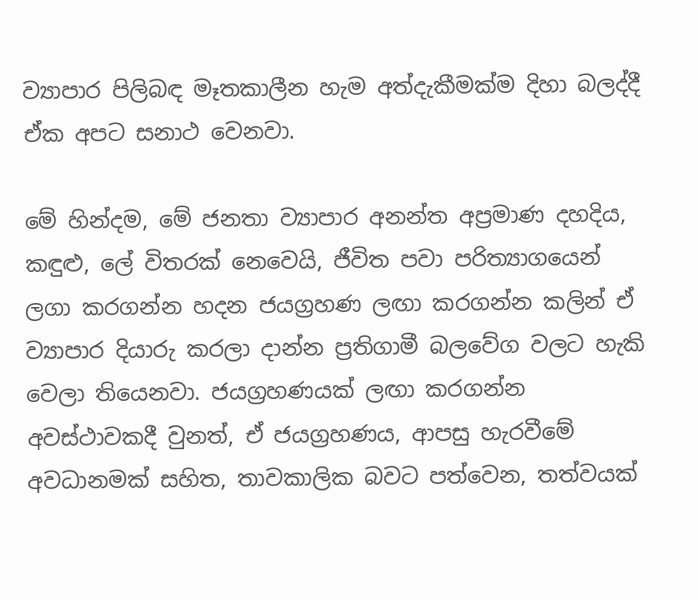ව්‍යාපාර පිලිබඳ මෑතකාලීන හැම අත්දැකීමක්ම දිහා බලද්දී ඒක අපට සනාථ වෙනවා.

මේ හින්දම, මේ ජනතා ව්‍යාපාර අනන්ත අප්‍රමාණ දහදිය, කඳුළු, ලේ විතරක් නෙවෙයි, ජීවිත පවා පරිත්‍යාගයෙන් ලගා කරගන්න හදන ජයග්‍රහණ ලඟා කරගන්න කලින් ඒ ව්‍යාපාර දියාරු කරලා දාන්න ප්‍රතිගාමී බලවේග වලට හැකි වෙලා තියෙනවා. ජයග්‍රහණයක් ලඟා කරගන්න අවස්ථාවකදී වුනත්, ඒ ජයග්‍රහණය, ආපසු හැරවීමේ අවධානමක් සහිත, තාවකාලික බවට පත්වෙන, තත්වයක්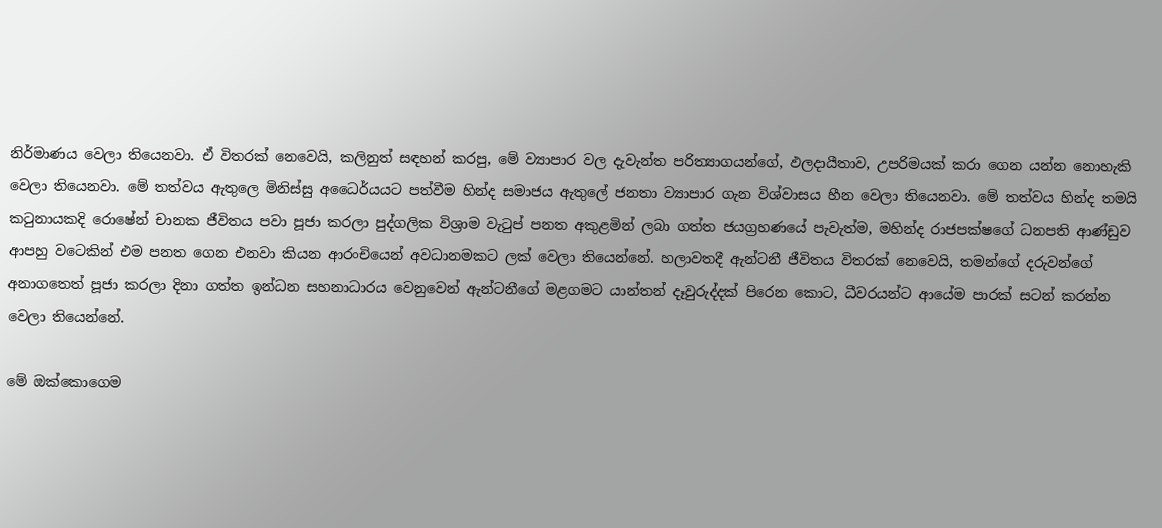නිර්මාණය වෙලා තියෙනවා. ඒ විතරක් නෙවෙයි, කලිනුත් සඳහන් කරපු, මේ ව්‍යාපාර වල දැවැන්ත පරිත්‍යාගයන්ගේ, ඵලදායීතාව, උපරිමයක් කරා ගෙන යන්න නොහැකි වෙලා තියෙනවා. මේ තත්වය ඇතුලෙ මිනිස්සු අධෛර්යයට පත්වීම හින්ද සමාජය ඇතුලේ ජනතා ව්‍යාපාර ගැන විශ්වාසය හීන වෙලා තියෙනවා. මේ තත්වය හින්ද තමයි කටුනායකදි රොෂේන් චානක ජීවිතය පවා පූජා කරලා පුද්ගලික විශ්‍රාම වැටුප් පනත අකුළමින් ලබා ගත්ත ජයග්‍රහණයේ පැවැත්ම, මහින්ද රාජපක්ෂගේ ධනපති ආණ්ඩුව ආපහු වටෙකින් එම පනත ගෙන එනවා කියන ආරංචියෙන් අවධානමකට ලක් වෙලා තියෙන්නේ. හලාවතදී ඇන්ටනී ජීවිතය විතරක් නෙවෙයි, තමන්ගේ දරුවන්ගේ අනාගතෙත් පූජා කරලා දිනා ගත්ත ඉන්ධන සහනාධාරය වෙනුවෙන් ඇන්ටනීගේ මළගමට යාන්තන් දෑවුරුද්දක් පිරෙන කොට, ධීවරයන්ට ආයේම පාරක් සටන් කරන්න වෙලා තියෙන්නේ.

මේ ඔක්කොගෙම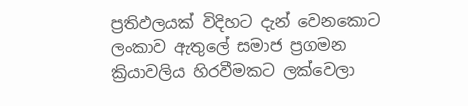ප්‍රතිඵලයක් විදිහට දැන් වෙනකොට ලංකාව ඇතුලේ සමාජ ප්‍රගමන ක්‍රියාවලිය හිරවීමකට ලක්වෙලා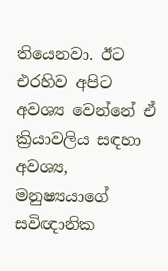තියෙනවා. ඊට එරහිව අපිට අවශ්‍ය වෙන්නේ ඒ ක්‍රියාවලිය සඳහා අවශ්‍ය, මනුෂ්‍යයාගේ සවිඥානික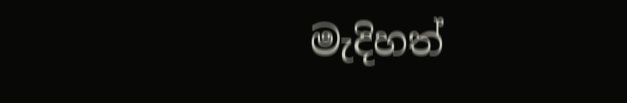මැදිහත්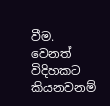වීම. වෙනත් විදිහකට කියනවනම්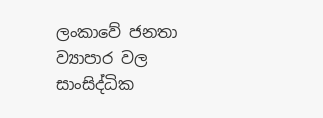ලංකාවේ ජනතා ව්‍යාපාර වල සාංසිද්ධික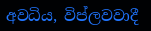අවධිය, විප්ලවවාදී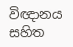විඥානය සහිත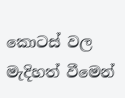කොටස් වල මැදිහත් වීමෙන්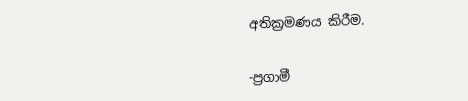අතික්‍රමණය කිරීම.

-ප්‍රගාමී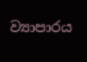ව්‍යාපාරය